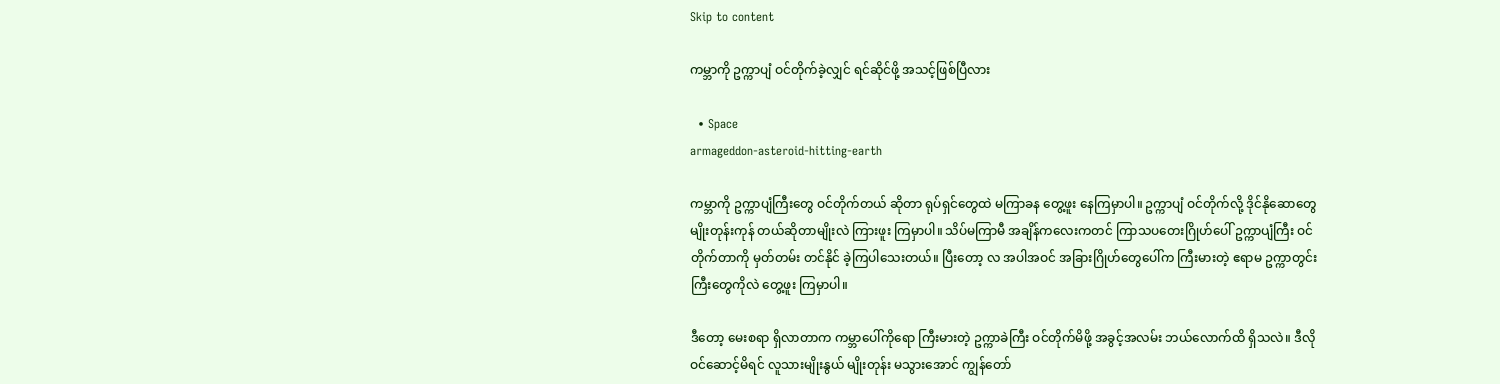Skip to content

ကမ္ဘာကို ဥက္ကာပျံ ဝင်တိုက်ခဲ့လျှင် ရင်ဆိုင်ဖို့ အသင့်ဖြစ်ပြီလား

  • Space
armageddon-asteroid-hitting-earth

ကမ္ဘာကို ဥက္ကာပျံကြီးတွေ ဝင်တိုက်တယ် ဆိုတာ ရုပ်ရှင်တွေထဲ မကြာခန တွေ့ဖူး နေကြမှာပါ။ ဥက္ကာပျံ ဝင်တိုက်လို့ ဒိုင်နိုဆောတွေ မျိုးတုန်းကုန် တယ်ဆိုတာမျိုးလဲ ကြားဖူး ကြမှာပါ။ သိပ်မကြာမီ အချိန်ကလေးကတင် ကြာသပတေးဂြိုဟ်ပေါ် ဥက္ကာပျံကြီး ဝင်တိုက်တာကို မှတ်တမ်း တင်နိုင် ခဲ့ကြပါသေးတယ်။ ပြီးတော့ လ အပါအဝင် အခြားဂြိုဟ်တွေပေါ်က ကြီးမားတဲ့ ဧရာမ ဥက္ကာတွင်း ကြီးတွေကိုလဲ တွေ့ဖူး ကြမှာပါ။

ဒီတော့ မေးစရာ ရှိလာတာက ကမ္ဘာပေါ်ကိုရော ကြီးမားတဲ့ ဥက္ကာခဲကြီး ဝင်တိုက်မိဖို့ အခွင့်အလမ်း ဘယ်လောက်ထိ ရှိသလဲ။ ဒီလို ဝင်ဆောင့်မိရင် လူသားမျိုးနွယ် မျိုးတုန်း မသွားအောင် ကျွန်တော်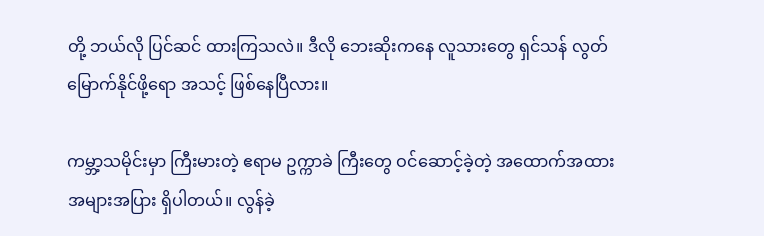တို့ ဘယ်လို ပြင်ဆင် ထားကြသလဲ။ ဒီလို ဘေးဆိုးကနေ လူသားတွေ ရှင်သန် လွတ်မြောက်နိုင်ဖို့ရော အသင့် ဖြစ်နေပြီလား။

ကမ္ဘာ့သမိုင်းမှာ ကြီးမားတဲ့ ဧရာမ ဥက္ကာခဲ ကြီးတွေ ဝင်ဆောင့်ခဲ့တဲ့ အထောက်အထား အများအပြား ရှိပါတယ်။ လွန်ခဲ့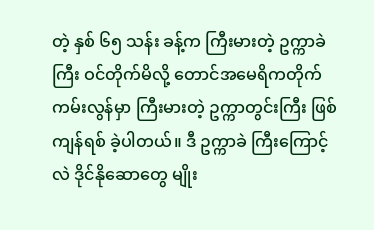တဲ့ နှစ် ၆၅ သန်း ခန့်က ကြီးမားတဲ့ ဥက္ကာခဲကြီး ဝင်တိုက်မိလို့ တောင်အမေရိကတိုက် ကမ်းလွန်မှာ ကြီးမားတဲ့ ဥက္ကာတွင်းကြီး ဖြစ်ကျန်ရစ် ခဲ့ပါတယ်။ ဒီ ဥက္ကာခဲ ကြီးကြောင့်လဲ ဒိုင်နိုဆောတွေ မျိုး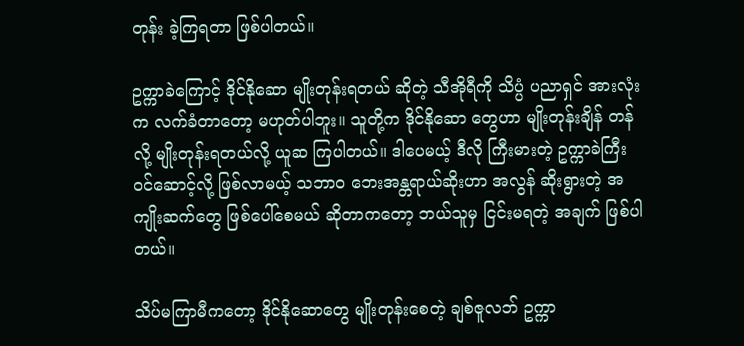တုန်း ခဲ့ကြရတာ ဖြစ်ပါတယ်။

ဥက္ကာခဲကြောင့် ဒိုင်နိုဆော မျိုးတုန်းရတယ် ဆိုတဲ့ သီအိုရီကို သိပ္ပံ ပညာရှင် အားလုံးက လက်ခံတာတော့ မဟုတ်ပါဘူး။ သူတို့က ဒိုင်နိုဆော တွေဟာ မျိုးတုန်းချိန် တန်လို့ မျိုးတုန်းရတယ်လို့ ယူဆ ကြပါတယ်။ ဒါပေမယ့် ဒီလို ကြီးမားတဲ့ ဥက္ကာခဲကြီး ဝင်ဆောင့်လို့ ဖြစ်လာမယ့် သဘာဝ ဘေးအန္တရာယ်ဆိုးဟာ အလွန် ဆိုးရွားတဲ့ အကျိုးဆက်တွေ ဖြစ်ပေါ်စေမယ် ဆိုတာကတော့ ဘယ်သူမှ ငြင်းမရတဲ့ အချက် ဖြစ်ပါတယ်။

သိပ်မကြာမီကတော့ ဒိုင်နိုဆောတွေ မျိုးတုန်းစေတဲ့ ချစ်ဇူလဘ် ဥက္ကာ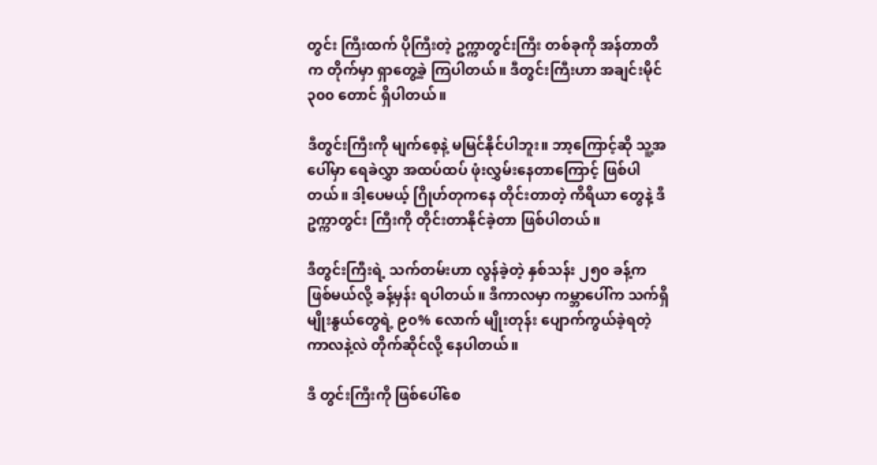တွင်း ကြီးထက် ပိုကြီးတဲ့ ဥက္ကာတွင်းကြီး တစ်ခုကို အန်တာတိက တိုက်မှာ ရှာတွေ့ခဲ့ ကြပါတယ်။ ဒီတွင်းကြီးဟာ အချင်းမိုင် ၃၀၀ တောင် ရှိပါတယ်။

ဒီတွင်းကြီးကို မျက်စေ့နဲ့ မမြင်နိုင်ပါဘူး။ ဘာ့ကြောင့်ဆို သူ့အပေါ်မှာ ရေခဲလွှာ အထပ်ထပ် ဖုံးလွှမ်းနေတာကြောင့် ဖြစ်ပါတယ်။ ဒါ့ပေမယ့် ဂြိုဟ်တုကနေ တိုင်းတာတဲ့ ကိရိယာ တွေနဲ့ ဒီ ဥက္ကာတွင်း ကြီးကို တိုင်းတာနိုင်ခဲ့တာ ဖြစ်ပါတယ်။

ဒီတွင်းကြီးရဲ့ သက်တမ်းဟာ လွန်ခဲ့တဲ့ နှစ်သန်း ၂၅၀ ခန့်က ဖြစ်မယ်လို့ ခန့်မှန်း ရပါတယ်။ ဒီကာလမှာ ကမ္ဘာပေါ်က သက်ရှိမျိုးနွယ်တွေရဲ့ ၉၀% လောက် မျိုးတုန်း ပျောက်ကွယ်ခဲ့ရတဲ့ ကာလနဲ့လဲ တိုက်ဆိုင်လို့ နေပါတယ်။

ဒီ တွင်းကြီးကို ဖြစ်ပေါ်စေ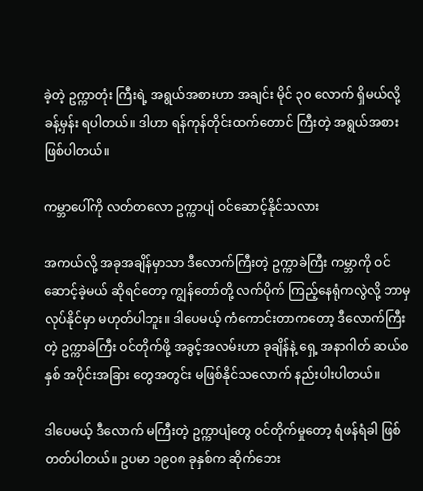ခဲ့တဲ့ ဥက္ကာတုံး ကြီးရဲ့ အရွယ်အစားဟာ အချင်း မိုင် ၃၀ လောက် ရှိမယ်လို့ ခန့်မှန်း ရပါတယ်။ ဒါဟာ ရန်ကုန်တိုင်းထက်တောင် ကြီးတဲ့ အရွယ်အစား ဖြစ်ပါတယ်။

ကမ္ဘာပေါ်ကို လတ်တလော ဥက္ကာပျံ ဝင်ဆောင့်နိုင်သလား

အကယ်လို့ အခုအချိန်မှာသာ ဒီလောက်ကြီးတဲ့ ဥက္ကာခဲကြီး ကမ္ဘာကို ဝင်ဆောင့်ခဲ့မယ် ဆိုရင်တော့ ကျွန်တော်တို့ လက်ပိုက် ကြည့်နေရုံကလွဲလို့ ဘာမှ လုပ်နိုင်မှာ မဟုတ်ပါဘူး။ ဒါပေမယ့် ကံကောင်းတာကတော့ ဒီလောက်ကြီးတဲ့ ဥက္ကာခဲကြီး ဝင်တိုက်ဖို့ အခွင့်အလမ်းဟာ ခုချိန်နဲ့ ရှေ့ အနာဂါတ် ဆယ်စနှစ် အပိုင်းအခြား တွေအတွင်း မဖြစ်နိုင်သလောက် နည်းပါးပါတယ်။

ဒါပေမယ့် ဒီလောက် မကြီးတဲ့ ဥက္ကာပျံတွေ ဝင်တိုက်မှုတော့ ရံဖန်ရံခါ ဖြစ်တတ်ပါတယ်။ ဥပမာ ၁၉၀၈ ခုနှစ်က ဆိုက်ဘေး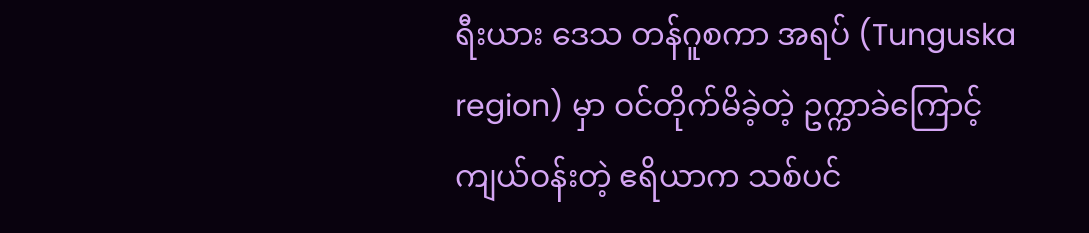ရီးယား ဒေသ တန်ဂူစကာ အရပ် (Tunguska region) မှာ ဝင်တိုက်မိခဲ့တဲ့ ဥက္ကာခဲကြောင့် ကျယ်ဝန်းတဲ့ ဧရိယာက သစ်ပင်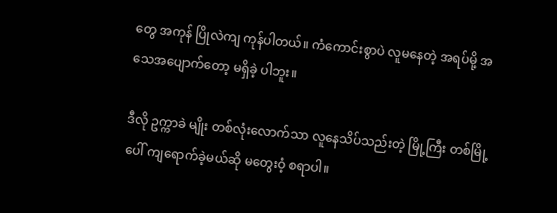တွေ အကုန် ပြိုလဲကျ ကုန်ပါတယ်။ ကံကောင်းစွာပဲ လူမနေတဲ့ အရပ်မို့ အသေအပျောက်တော့ မရှိခဲ့ ပါဘူး။

ဒီလို ဥက္ကာခဲ မျိုး တစ်လုံးလောက်သာ လူနေသိပ်သည်းတဲ့ မြို့ကြီး တစ်မြို့ပေါ် ကျရောက်ခဲ့မယ်ဆို မတွေးဝံ့ စရာပါ။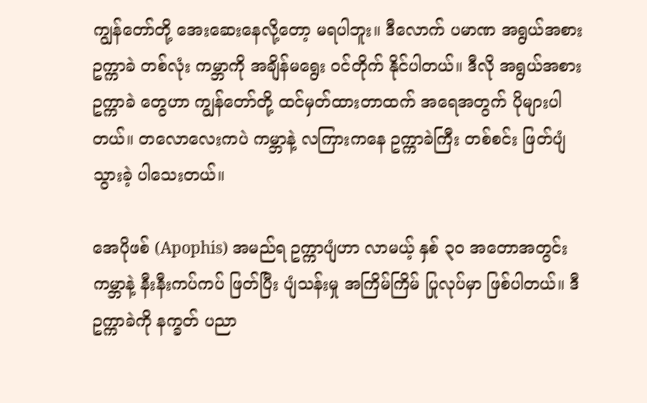ကျွန်တော်တို့ အေးဆေးနေလို့တော့ မရပါဘူး။ ဒီလောက် ပမာဏ အရွယ်အစား ဥက္ကာခဲ တစ်လုံး ကမ္ဘာကို အချိန်မရွေး ဝင်တိုက် နိုင်ပါတယ်။ ဒီလို အရွယ်အစား ဥက္ကာခဲ တွေဟာ ကျွန်တော်တို့ ထင်မှတ်ထားတာထက် အရေအတွက် ပိုများပါတယ်။ တလောလေးကပဲ ကမ္ဘာနဲ့ လကြားကနေ ဥက္ကာခဲကြီး တစ်စင်း ဖြတ်ပျံ သွားခဲ့ ပါသေးတယ်။

အေပိုဖစ် (Apophis) အမည်ရ ဥက္ကာပျံဟာ လာမယ့် နှစ် ၃၀ အတောအတွင်း ကမ္ဘာနဲ့ နီးနီးကပ်ကပ် ဖြတ်ပြီး ပျံသန်းမှု အကြိမ်ကြိမ် ပြုလုပ်မှာ ဖြစ်ပါတယ်။ ဒီ ဥက္ကာခဲကို နက္ခတ် ပညာ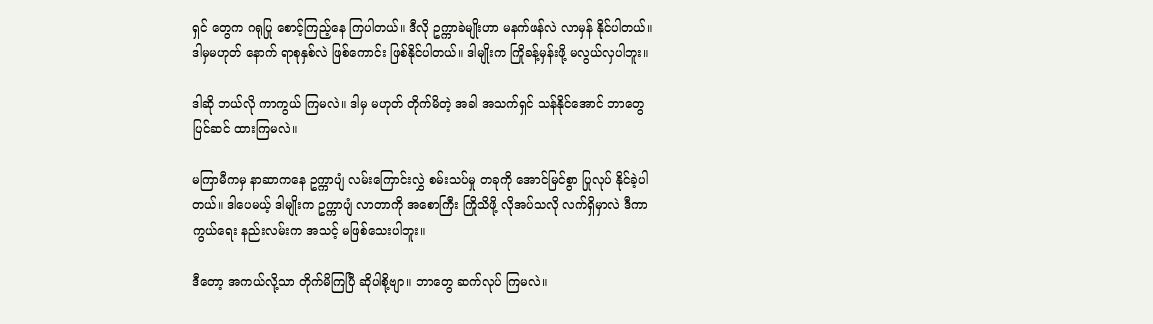ရှင် တွေက ဂရုပြု စောင့်ကြည့်နေ ကြပါတယ်။ ဒီလို ဥက္ကာခဲမျိုးဟာ မနက်ဖန်လဲ လာမှန် နိုင်ပါတယ်။ ဒါမှမဟုတ် နောက် ရာစုနှစ်လဲ ဖြစ်ကောင်း ဖြစ်နိုင်ပါတယ်။ ဒါမျိုးက ကြိုခန့်မှန်းဖို့ မလွယ်လှပါဘူး။

ဒါဆို ဘယ်လို ကာကွယ် ကြမလဲ။ ဒါမှ မဟုတ် တိုက်မိတဲ့ အခါ အသက်ရှင် သန်နိုင်အောင် ဘာတွေ ပြင်ဆင် ထားကြမလဲ။

မကြာမီကမှ နာဆာကနေ ဥက္ကာပျံ လမ်းကြောင်းလွှဲ စမ်းသပ်မှု တခုကို အောင်မြင်စွာ ပြုလုပ် နိုင်ခဲ့ပါတယ်။ ဒါပေမယ့် ဒါမျိုးက ဥက္ကာပျံ လာတာကို အစောကြီး ကြိုသိဖို့ လိုအပ်သလို လက်ရှိမှာလဲ ဒီကာကွယ်ရေး နည်းလမ်းက အသင့် မဖြစ်သေးပါဘူး။

ဒီတော့ အကယ်လို့သာ တိုက်မိကြပြီ ဆိုပါစို့ဗျာ။ ဘာတွေ ဆက်လုပ် ကြမလဲ။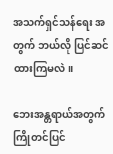အသက်ရှင်သန်ရေး အတွက် ဘယ်လို ပြင်ဆင် ထားကြမလဲ။

ဘေးအန္တရာယ်အတွက် ကြိုတင်ပြင်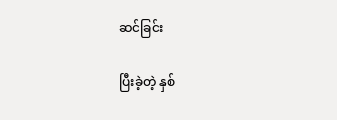ဆင်ခြင်း

ပြီးခဲ့တဲ့ နှစ်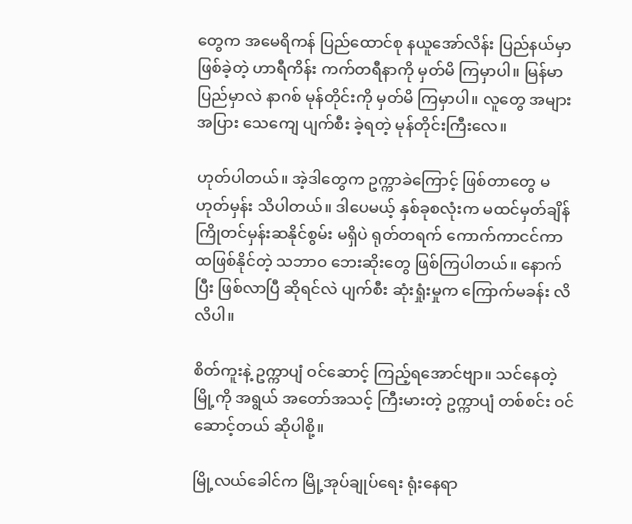တွေက အမေရိကန် ပြည်ထောင်စု နယူအော်လိန်း ပြည်နယ်မှာ ဖြစ်ခဲ့တဲ့ ဟာရီကိန်း ကက်တရီနာကို မှတ်မိ ကြမှာပါ။ မြန်မာပြည်မှာလဲ နာဂစ် မုန်တိုင်းကို မှတ်မိ ကြမှာပါ။ လူတွေ အများအပြား သေကျေ ပျက်စီး ခဲ့ရတဲ့ မုန်တိုင်းကြီးလေ။

ဟုတ်ပါတယ်။ အဲ့ဒါတွေက ဥက္ကာခဲကြောင့် ဖြစ်တာတွေ မဟုတ်မှန်း သိပါတယ်။ ဒါပေမယ့် နှစ်ခုစလုံးက မထင်မှတ်ချိန် ကြိုတင်မှန်းဆနိုင်စွမ်း မရှိပဲ ရုတ်တရက် ကောက်ကာငင်ကာ ထဖြစ်နိုင်တဲ့ သဘာဝ ဘေးဆိုးတွေ ဖြစ်ကြပါတယ်။ နောက်ပြီး ဖြစ်လာပြီ ဆိုရင်လဲ ပျက်စီး ဆုံးရှုံးမှုက ကြောက်မခန်း လိလိပါ။

စိတ်ကူးနဲ့ ဥက္ကာပျံ ဝင်ဆောင့် ကြည့်ရအောင်ဗျာ။ သင်နေတဲ့ မြို့ကို အရွယ် အတော်အသင့် ကြီးမားတဲ့ ဥက္ကာပျံ တစ်စင်း ဝင်ဆောင့်တယ် ဆိုပါစို့။

မြို့လယ်ခေါင်က မြို့အုပ်ချုပ်ရေး ရုံးနေရာ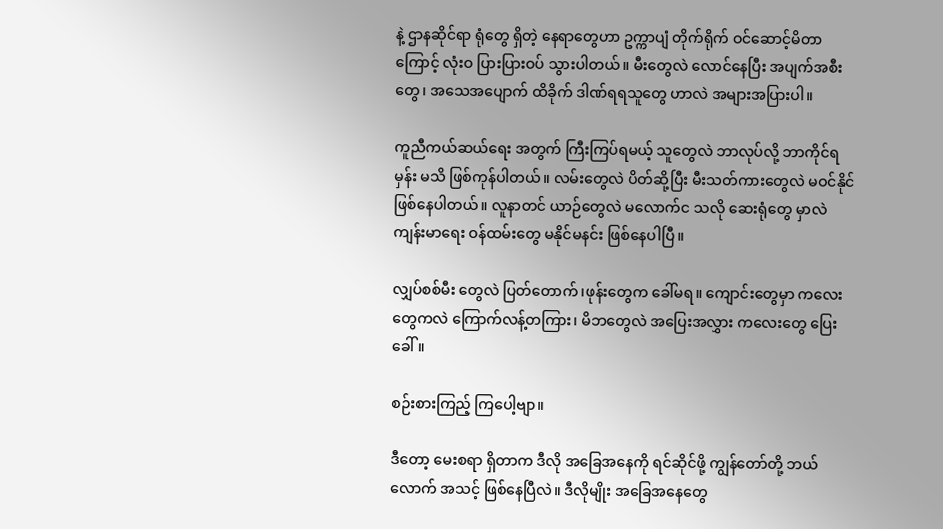နဲ့ ဌာနဆိုင်ရာ ရုံတွေ ရှိတဲ့ နေရာတွေဟာ ဥက္ကာပျံ တိုက်ရိုက် ဝင်ဆောင့်မိတာကြောင့် လုံးဝ ပြားပြားဝပ် သွားပါတယ်။ မီးတွေလဲ လောင်နေပြီး အပျက်အစီးတွေ၊ အသေအပျောက် ထိခိုက် ဒါဏ်ရရသူတွေ ဟာလဲ အများအပြားပါ။

ကူညီကယ်ဆယ်ရေး အတွက် ကြီးကြပ်ရမယ့် သူတွေလဲ ဘာလုပ်လို့ ဘာကိုင်ရမှန်း မသိ ဖြစ်ကုန်ပါတယ်။ လမ်းတွေလဲ ပိတ်ဆို့ပြီး မီးသတ်ကားတွေလဲ မဝင်နိုင် ဖြစ်နေပါတယ်။ လူနာတင် ယာဉ်တွေလဲ မလောက်င သလို ဆေးရုံတွေ မှာလဲ ကျန်းမာရေး ဝန်ထမ်းတွေ မနိုင်မနင်း ဖြစ်နေပါပြီ။

လျှပ်စစ်မီး တွေလဲ ပြတ်တောက်၊ဖုန်းတွေက ခေါ်မရ။ ကျောင်းတွေမှာ ကလေးတွေကလဲ ကြောက်လန့်တကြား၊ မိဘတွေလဲ အပြေးအလွှား ကလေးတွေ ပြေးခေါ်။

စဉ်းစားကြည့် ကြပေါ့ဗျာ။

ဒီတော့ မေးစရာ ရှိတာက ဒီလို အခြေအနေကို ရင်ဆိုင်ဖို့ ကျွန်တော်တို့ ဘယ်လောက် အသင့် ဖြစ်နေပြီလဲ။ ဒီလိုမျိုး အခြေအနေတွေ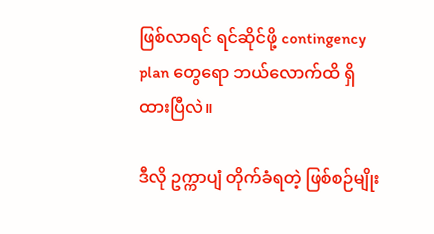ဖြစ်လာရင် ရင်ဆိုင်ဖို့ contingency plan တွေရော ဘယ်လောက်ထိ ရှိထားပြီလဲ။

ဒီလို ဥက္ကာပျံ တိုက်ခံရတဲ့ ဖြစ်စဉ်မျိုး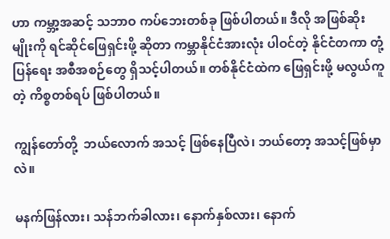ဟာ ကမ္ဘာ့အဆင့် သဘာဝ ကပ်ဘေးတစ်ခု ဖြစ်ပါတယ်။ ဒီလို အဖြစ်ဆိုး မျိုးကို ရင်ဆိုင်ဖြေရှင်းဖို့ ဆိုတာ ကမ္ဘာနိုင်ငံအားလုံး ပါဝင်တဲ့ နိုင်ငံတကာ တုံ့ပြန်ရေး အစီအစဉ်တွေ ရှိသင့်ပါတယ်။ တစ်နိုင်ငံထဲက ဖြေရှင်းဖို့ မလွယ်ကူတဲ့ ကိစ္စတစ်ရပ် ဖြစ်ပါတယ်။

ကျွန်တော်တို့  ဘယ်လောက် အသင့် ဖြစ်နေပြီလဲ၊ ဘယ်တော့ အသင့်ဖြစ်မှာလဲ။

မနက်ဖြန်လား၊ သန်ဘက်ခါလား၊ နောက်နှစ်လား၊ နောက်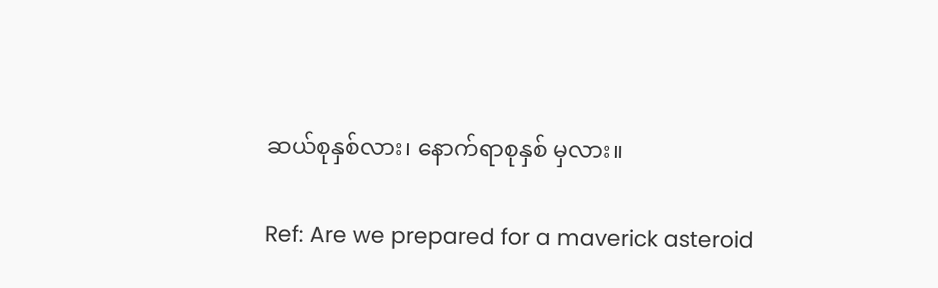ဆယ်စုနှစ်လား၊ နောက်ရာစုနှစ် မှလား။

Ref: Are we prepared for a maverick asteroid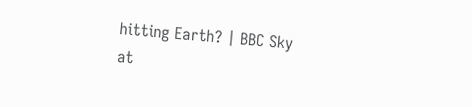hitting Earth? | BBC Sky at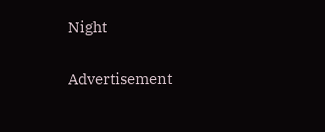Night

Advertisement